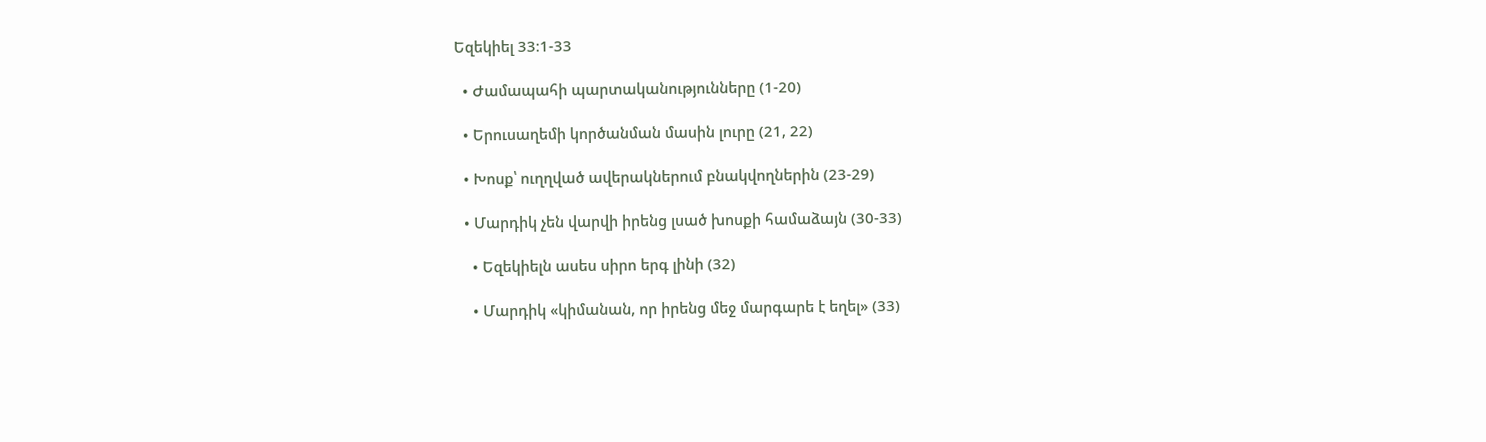Եզեկիել 33։1-33

  • Ժամապահի պարտականությունները (1-20)

  • Երուսաղեմի կործանման մասին լուրը (21, 22)

  • Խոսք՝ ուղղված ավերակներում բնակվողներին (23-29)

  • Մարդիկ չեն վարվի իրենց լսած խոսքի համաձայն (30-33)

    • Եզեկիելն ասես սիրո երգ լինի (32)

    • Մարդիկ «կիմանան, որ իրենց մեջ մարգարե է եղել» (33)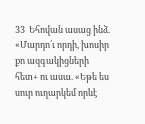33  Եհովան ասաց ինձ.  «Մարդո՛ւ որդի, խոսիր քո ազգակիցների հետ+ ու ասա. «Եթե ես սուր ուղարկեմ որևէ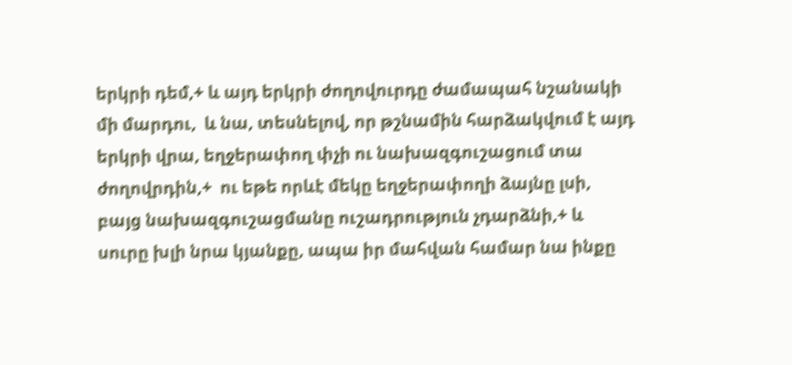երկրի դեմ,+ և այդ երկրի ժողովուրդը ժամապահ նշանակի մի մարդու,  և նա, տեսնելով, որ թշնամին հարձակվում է այդ երկրի վրա, եղջերափող փչի ու նախազգուշացում տա ժողովրդին,+  ու եթե որևէ մեկը եղջերափողի ձայնը լսի, բայց նախազգուշացմանը ուշադրություն չդարձնի,+ և սուրը խլի նրա կյանքը, ապա իր մահվան համար նա ինքը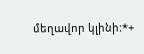մեղավոր կլինի:*+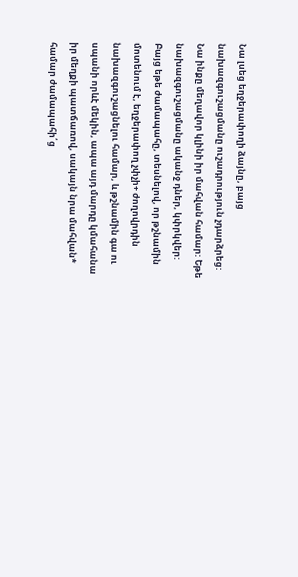Նա լսեց եղջերափողի ձայնը, բայց նախազգուշացմանը ուշադրություն չդարձրեց: Նա ինքը մեղավոր կլինի իր մահվան համար: Եթե նախազգուշացմանը ականջ դներ, կփրկվեր:  Բայց եթե ժամապահը, տեսնելով, որ թշնամին մոտենում է, եղջերափող չփչի+ ժողովրդին նախազգուշացնելու համար, և թշնամին գա ու սպանի որևէ մեկին, ապա այդ մարդը կմահանա իր մեղքի պատճառով, սակայն նրա մահվան* համար ժամապահի՛ց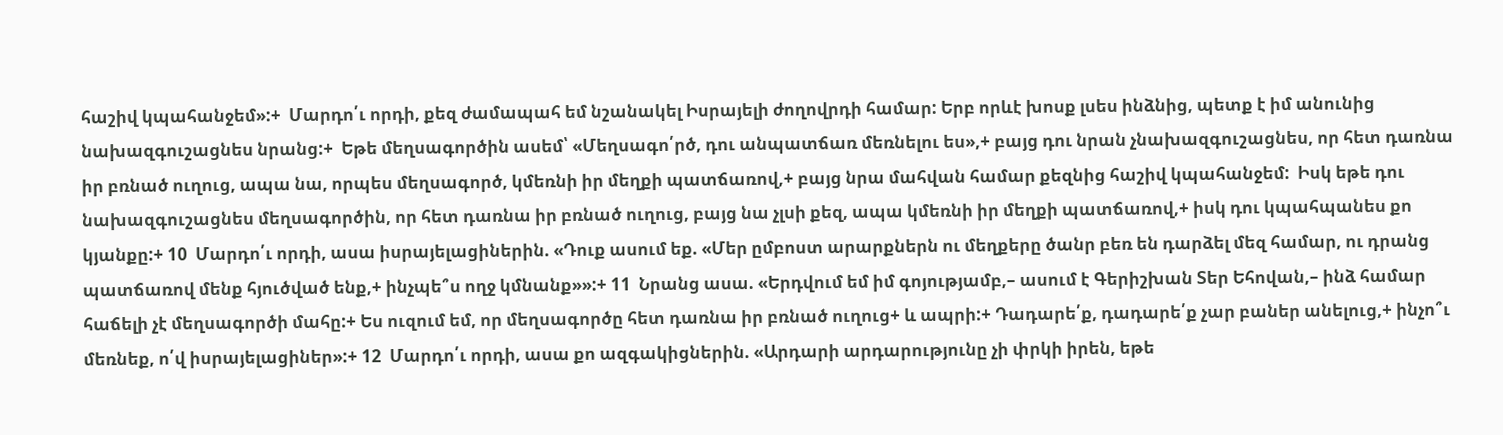հաշիվ կպահանջեմ»:+  Մարդո՛ւ որդի, քեզ ժամապահ եմ նշանակել Իսրայելի ժողովրդի համար: Երբ որևէ խոսք լսես ինձնից, պետք է իմ անունից նախազգուշացնես նրանց:+  Եթե մեղսագործին ասեմ՝ «Մեղսագո՛րծ, դու անպատճառ մեռնելու ես»,+ բայց դու նրան չնախազգուշացնես, որ հետ դառնա իր բռնած ուղուց, ապա նա, որպես մեղսագործ, կմեռնի իր մեղքի պատճառով,+ բայց նրա մահվան համար քեզնից հաշիվ կպահանջեմ:  Իսկ եթե դու նախազգուշացնես մեղսագործին, որ հետ դառնա իր բռնած ուղուց, բայց նա չլսի քեզ, ապա կմեռնի իր մեղքի պատճառով,+ իսկ դու կպահպանես քո կյանքը:+ 10  Մարդո՛ւ որդի, ասա իսրայելացիներին. «Դուք ասում եք. «Մեր ըմբոստ արարքներն ու մեղքերը ծանր բեռ են դարձել մեզ համար, ու դրանց պատճառով մենք հյուծված ենք,+ ինչպե՞ս ողջ կմնանք»»:+ 11  Նրանց ասա. «Երդվում եմ իմ գոյությամբ,– ասում է Գերիշխան Տեր Եհովան,– ինձ համար հաճելի չէ մեղսագործի մահը:+ Ես ուզում եմ, որ մեղսագործը հետ դառնա իր բռնած ուղուց+ և ապրի:+ Դադարե՛ք, դադարե՛ք չար բաներ անելուց,+ ինչո՞ւ մեռնեք, ո՛վ իսրայելացիներ»:+ 12  Մարդո՛ւ որդի, ասա քո ազգակիցներին. «Արդարի արդարությունը չի փրկի իրեն, եթե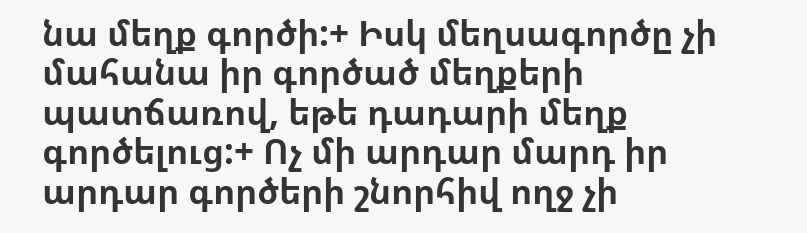նա մեղք գործի:+ Իսկ մեղսագործը չի մահանա իր գործած մեղքերի պատճառով, եթե դադարի մեղք գործելուց:+ Ոչ մի արդար մարդ իր արդար գործերի շնորհիվ ողջ չի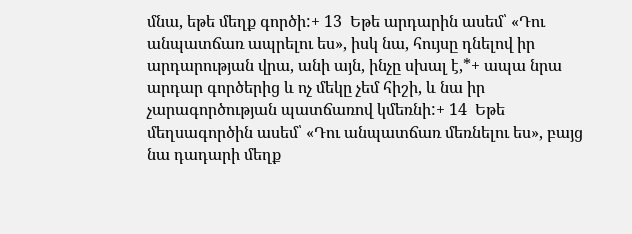մնա, եթե մեղք գործի:+ 13  Եթե արդարին ասեմ՝ «Դու անպատճառ ապրելու ես», իսկ նա, հույսը դնելով իր արդարության վրա, անի այն, ինչը սխալ է,*+ ապա նրա արդար գործերից և ոչ մեկը չեմ հիշի, և նա իր չարագործության պատճառով կմեռնի:+ 14  Եթե մեղսագործին ասեմ՝ «Դու անպատճառ մեռնելու ես», բայց նա դադարի մեղք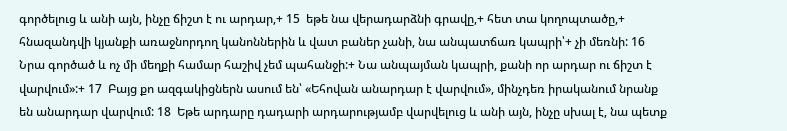գործելուց և անի այն, ինչը ճիշտ է ու արդար,+ 15  եթե նա վերադարձնի գրավը,+ հետ տա կողոպտածը,+ հնազանդվի կյանքի առաջնորդող կանոններին և վատ բաներ չանի, նա անպատճառ կապրի՝+ չի մեռնի: 16  Նրա գործած և ոչ մի մեղքի համար հաշիվ չեմ պահանջի:+ Նա անպայման կապրի, քանի որ արդար ու ճիշտ է վարվում»:+ 17  Բայց քո ազգակիցներն ասում են՝ «Եհովան անարդար է վարվում», մինչդեռ իրականում նրանք են անարդար վարվում: 18  Եթե արդարը դադարի արդարությամբ վարվելուց և անի այն, ինչը սխալ է, նա պետք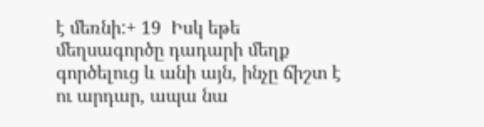է մեռնի:+ 19  Իսկ եթե մեղսագործը դադարի մեղք գործելուց և անի այն, ինչը ճիշտ է ու արդար, ապա նա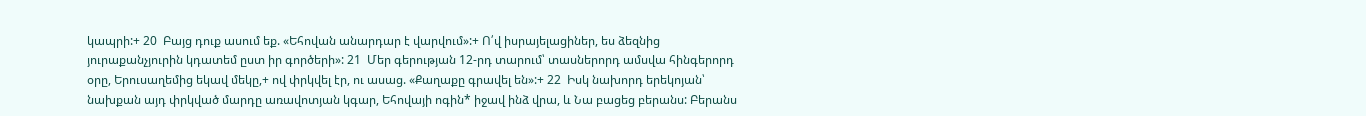կապրի:+ 20  Բայց դուք ասում եք. «Եհովան անարդար է վարվում»:+ Ո՛վ իսրայելացիներ, ես ձեզնից յուրաքանչյուրին կդատեմ ըստ իր գործերի»: 21  Մեր գերության 12-րդ տարում՝ տասներորդ ամսվա հինգերորդ օրը, Երուսաղեմից եկավ մեկը,+ ով փրկվել էր, ու ասաց. «Քաղաքը գրավել են»:+ 22  Իսկ նախորդ երեկոյան՝ նախքան այդ փրկված մարդը առավոտյան կգար, Եհովայի ոգին* իջավ ինձ վրա, և Նա բացեց բերանս: Բերանս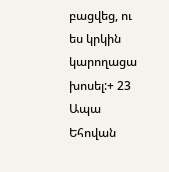բացվեց, ու ես կրկին կարողացա խոսել:+ 23  Ապա Եհովան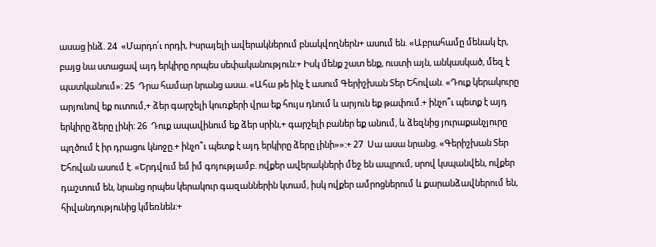ասաց ինձ. 24  «Մարդո՛ւ որդի, Իսրայելի ավերակներում բնակվողներն+ ասում են. «Աբրահամը մենակ էր, բայց նա ստացավ այդ երկիրը որպես սեփականություն:+ Իսկ մենք շատ ենք, ուստի այն, անկասկած, մեզ է պատկանում»: 25  Դրա համար նրանց ասա. «Ահա թե ինչ է ասում Գերիշխան Տեր Եհովան. «Դուք կերակուրը արյունով եք ուտում,+ ձեր գարշելի կուռքերի վրա եք հույս դնում և արյուն եք թափում.+ ինչո՞ւ պետք է այդ երկիրը ձերը լինի: 26  Դուք ապավինում եք ձեր սրին,+ գարշելի բաներ եք անում, և ձեզնից յուրաքանչյուրը պղծում է իր դրացու կնոջը.+ ինչո՞ւ պետք է այդ երկիրը ձերը լինի»»:+ 27  Սա ասա նրանց. «Գերիշխան Տեր Եհովան ասում է. «Երդվում եմ իմ գոյությամբ. ովքեր ավերակների մեջ են ապրում, սրով կսպանվեն, ովքեր դաշտում են, նրանց որպես կերակուր գազաններին կտամ, իսկ ովքեր ամրոցներում և քարանձավներում են, հիվանդությունից կմեռնեն:+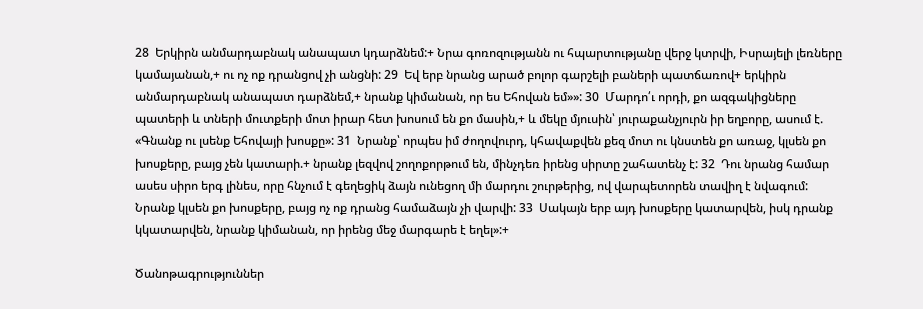28  Երկիրն անմարդաբնակ անապատ կդարձնեմ:+ Նրա գոռոզությանն ու հպարտությանը վերջ կտրվի, Իսրայելի լեռները կամայանան,+ ու ոչ ոք դրանցով չի անցնի: 29  Եվ երբ նրանց արած բոլոր գարշելի բաների պատճառով+ երկիրն անմարդաբնակ անապատ դարձնեմ,+ նրանք կիմանան, որ ես Եհովան եմ»»: 30  Մարդո՛ւ որդի, քո ազգակիցները պատերի և տների մուտքերի մոտ իրար հետ խոսում են քո մասին,+ և մեկը մյուսին՝ յուրաքանչյուրն իր եղբորը, ասում է. «Գնանք ու լսենք Եհովայի խոսքը»: 31  Նրանք՝ որպես իմ ժողովուրդ, կհավաքվեն քեզ մոտ ու կնստեն քո առաջ, կլսեն քո խոսքերը, բայց չեն կատարի.+ նրանք լեզվով շողոքորթում են, մինչդեռ իրենց սիրտը շահատենչ է: 32  Դու նրանց համար ասես սիրո երգ լինես, որը հնչում է գեղեցիկ ձայն ունեցող մի մարդու շուրթերից, ով վարպետորեն տավիղ է նվագում: Նրանք կլսեն քո խոսքերը, բայց ոչ ոք դրանց համաձայն չի վարվի: 33  Սակայն երբ այդ խոսքերը կատարվեն, իսկ դրանք կկատարվեն, նրանք կիմանան, որ իրենց մեջ մարգարե է եղել»:+

Ծանոթագրություններ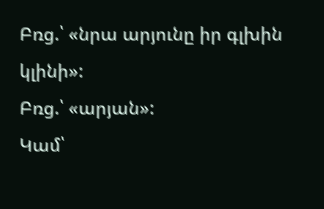Բռց.՝ «նրա արյունը իր գլխին կլինի»:
Բռց.՝ «արյան»:
Կամ՝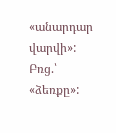«անարդար վարվի»:
Բռց.՝ «ձեռքը»: